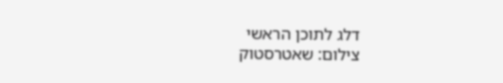דלג לתוכן הראשי
צילום: שאטרסטוק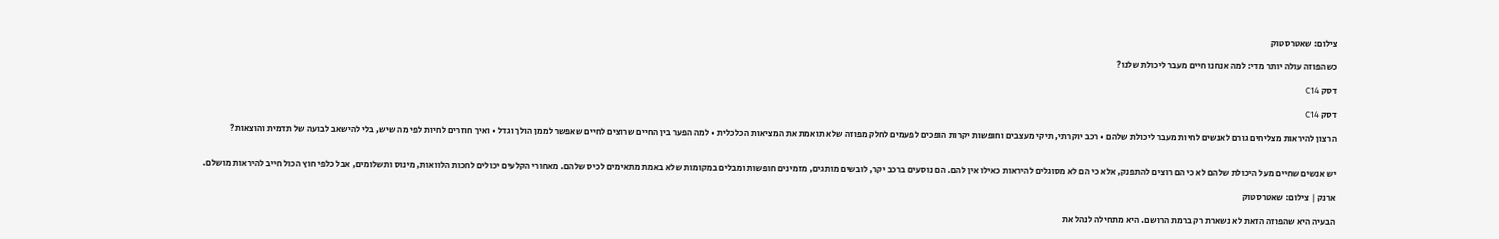צילום: שאטרסטוק

כשהפוזה עולה יותר מדי: למה אנחנו חיים מעבר ליכולת שלנו?

דסק C14

דסק C14

הרצון להיראות מצליחים גורם לאנשים לחיות מעבר ליכולת שלהם • רכב יוקרתי, תיקי מעצבים וחופשות יקרות הופכים לפעמים לחלק מפוזה שלא תואמת את המציאות הכלכלית • למה הפער בין החיים שרוצים לחיים שאפשר לממן הולך וגדל • ואיך חוזרים לחיות לפי מה שיש, בלי להישאב לבועה של תדמית והוצאות?


יש אנשים שחיים מעל היכולת שלהם לא כי הם רוצים להתפנק, אלא כי הם לא מסוגלים להיראות כאילו אין להם. הם נוסעים ברכב יקר, לובשים מותגים, מזמינים חופשות ומבלים במקומות שלא באמת מתאימים לכיס שלהם. מאחורי הקלעים יכולים לחכות הלוואות, מינוס ותשלומים, אבל כלפי חוץ הכול חייב להיראות מושלם.

ארנק | צילום: שאטרסטוק

הבעיה היא שהפוזה הזאת לא נשארת רק ברמת הרושם. היא מתחילה לנהל את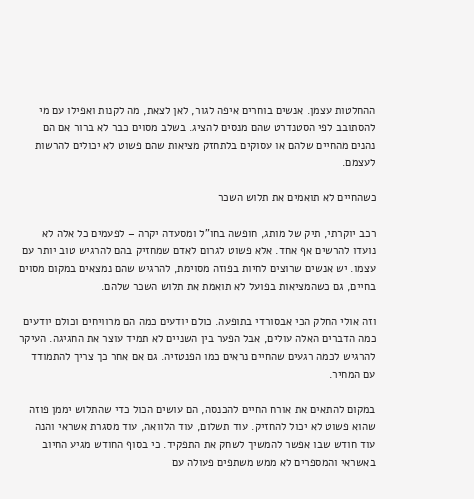ההחלטות עצמן. אנשים בוחרים איפה לגור, לאן לצאת, מה לקנות ואפילו עם מי להסתובב לפי הסטנדרט שהם מנסים להציג. בשלב מסוים כבר לא ברור אם הם נהנים מהחיים שלהם או עסוקים בלתחזק מציאות שהם פשוט לא יכולים להרשות לעצמם.

כשהחיים לא תואמים את תלוש השכר

רכב יוקרתי, תיק של מותג, חופשה בחו"ל ומסעדה יקרה – לפעמים כל אלה לא נועדו להרשים אף אחד. אלא פשוט לגרום לאדם שמחזיק בהם להרגיש טוב יותר עם עצמו. יש אנשים שרוצים לחיות בפוזה מסוימת, להרגיש שהם נמצאים במקום מסוים בחיים, גם כשהמציאות בפועל לא תואמת את תלוש השכר שלהם.

וזה אולי החלק הכי אבסורדי בתופעה. כולם יודעים כמה הם מרוויחים וכולם יודעים כמה הדברים האלה עולים, אבל הפער בין השניים לא תמיד עוצר את החגיגה. העיקר להרגיש לכמה רגעים שהחיים נראים כמו הפנטזיה. גם אם אחר כך צריך להתמודד עם המחיר.

במקום להתאים את אורח החיים להכנסה, הם עושים הכול כדי שהתלוש יממן פוזה שהוא פשוט לא יכול להחזיק. עוד תשלום, עוד הלוואה, עוד מסגרת אשראי והנה עוד חודש שבו אפשר להמשיך לשחק את התפקיד. כי בסוף החודש מגיע החיוב באשראי והמספרים לא ממש משתפים פעולה עם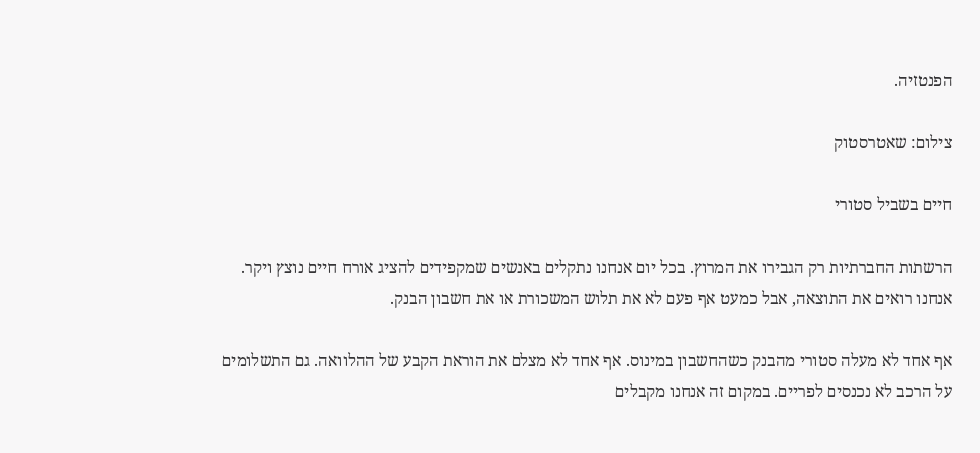הפנטזיה.

צילום: שאטרסטוק

חיים בשביל סטורי

הרשתות החברתיות רק הגבירו את המרוץ. בכל יום אנחנו נתקלים באנשים שמקפידים להציג אורח חיים נוצץ ויקר. אנחנו רואים את התוצאה, אבל כמעט אף פעם לא את תלוש המשכורת או את חשבון הבנק.

אף אחד לא מעלה סטורי מהבנק כשהחשבון במינוס. אף אחד לא מצלם את הוראת הקבע של ההלוואה. גם התשלומים על הרכב לא נכנסים לפריים. במקום זה אנחנו מקבלים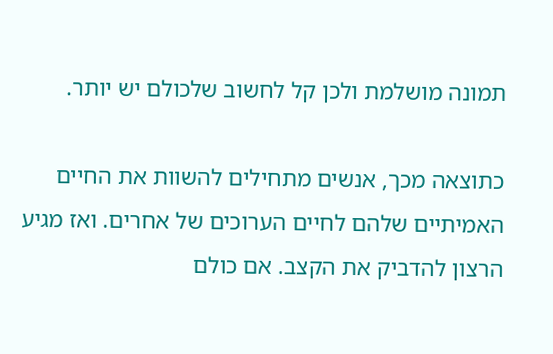תמונה מושלמת ולכן קל לחשוב שלכולם יש יותר.

כתוצאה מכך, אנשים מתחילים להשוות את החיים האמיתיים שלהם לחיים הערוכים של אחרים. ואז מגיע הרצון להדביק את הקצב. אם כולם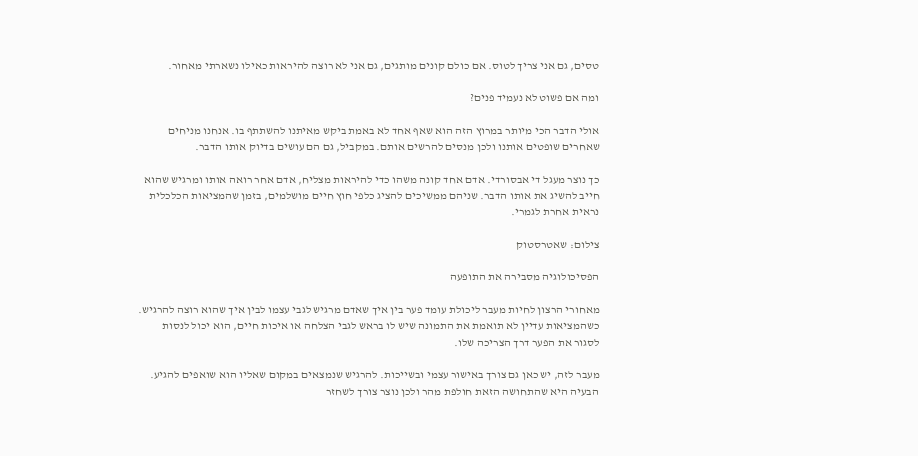טסים, גם אני צריך לטוס. אם כולם קונים מותגים, גם אני לא רוצה להיראות כאילו נשארתי מאחור.

ומה אם פשוט לא נעמיד פנים?

אולי הדבר הכי מיותר במרוץ הזה הוא שאף אחד לא באמת ביקש מאיתנו להשתתף בו. אנחנו מניחים שאחרים שופטים אותנו ולכן מנסים להרשים אותם. במקביל, גם הם עושים בדיוק אותו הדבר.

כך נוצר מעגל די אבסורדי. אדם אחד קונה משהו כדי להיראות מצליח, אדם אחר רואה אותו ומרגיש שהוא חייב להשיג את אותו הדבר. שניהם ממשיכים להציג כלפי חוץ חיים מושלמים, בזמן שהמציאות הכלכלית נראית אחרת לגמרי.

צילום: שאטרסטוק

הפסיכולוגיה מסבירה את התופעה

מאחורי הרצון לחיות מעבר ליכולת עומד פער בין איך שאדם מרגיש לגבי עצמו לבין איך שהוא רוצה להרגיש. כשהמציאות עדיין לא תואמת את התמונה שיש לו בראש לגבי הצלחה או איכות חיים, הוא יכול לנסות לסגור את הפער דרך הצריכה שלו.

מעבר לזה, יש כאן גם צורך באישור עצמי ובשייכות. להרגיש שנמצאים במקום שאליו הוא שואפים להגיע. הבעיה היא שהתחושה הזאת חולפת מהר ולכן נוצר צורך לשחזר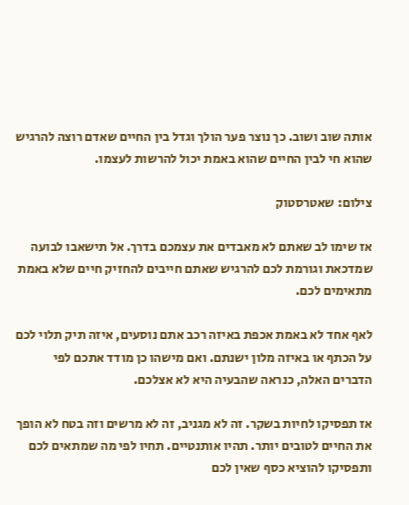אותה שוב ושוב. כך נוצר פער הולך וגדל בין החיים שאדם רוצה להרגיש שהוא חי לבין החיים שהוא באמת יכול להרשות לעצמו.

צילום: שאטרסטוק

אז שימו לב שאתם לא מאבדים את עצמכם בדרך. אל תישאבו לבועה שמדכאת וגורמת לכם להרגיש שאתם חייבים להחזיק חיים שלא באמת מתאימים לכם.

לאף אחד לא באמת אכפת באיזה רכב אתם נוסעים, איזה תיק תלוי לכם על הכתף או באיזה מלון ישנתם. ואם מישהו כן מודד אתכם לפי הדברים האלה, כנראה שהבעיה היא לא אצלכם.

אז תפסיקו לחיות בשקר. זה לא מגניב, זה לא מרשים וזה בטח לא הופך את החיים לטובים יותר. תהיו אותנטיים. תחיו לפי מה שמתאים לכם ותפסיקו להוציא כסף שאין לכם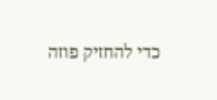כדי להחזיק פוזה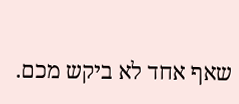שאף אחד לא ביקש מכם.